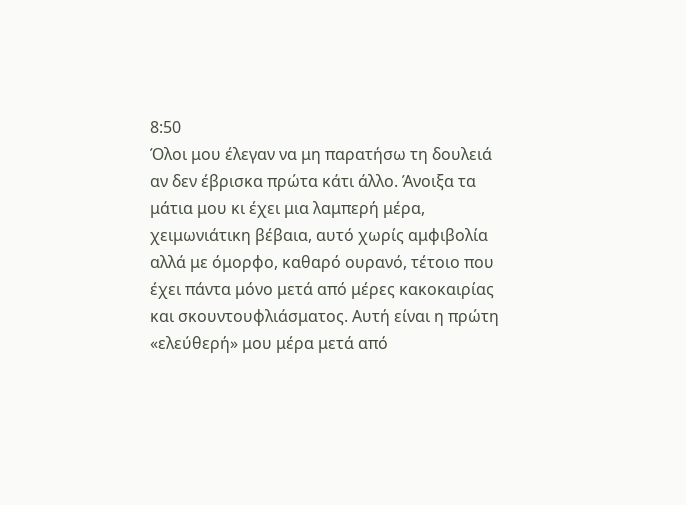8:50
Όλοι μου έλεγαν να μη παρατήσω τη δουλειά αν δεν έβρισκα πρώτα κάτι άλλο. Άνοιξα τα μάτια μου κι έχει μια λαμπερή μέρα, χειμωνιάτικη βέβαια, αυτό χωρίς αμφιβολία αλλά με όμορφο, καθαρό ουρανό, τέτοιο που έχει πάντα μόνο μετά από μέρες κακοκαιρίας και σκουντουφλιάσματος. Αυτή είναι η πρώτη «ελεύθερή» μου μέρα μετά από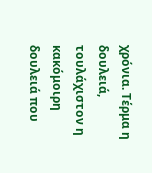χρόνια. Τέρμα η δουλειά, τουλάχιστον η κακόμοιρη δουλειά που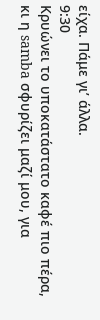είχα. Πάμε γι’ άλλα.
9:30
Κρυώνει το υποκατάστατο καφέ πιο πέρα, κι η samba σφυρίζει μαζί μου, για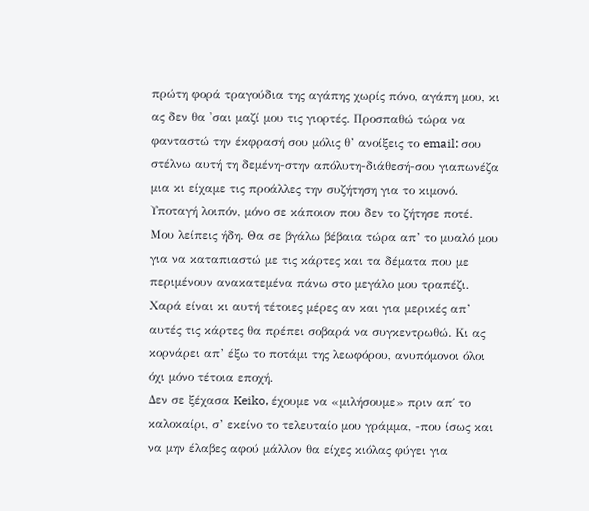πρώτη φορά τραγούδια της αγάπης χωρίς πόνο, αγάπη μου, κι ας δεν θα 'σαι μαζί μου τις γιορτές. Προσπαθώ τώρα να φανταστώ την έκφρασή σου μόλις θ’ ανοίξεις το email: σου στέλνω αυτή τη δεμένη-στην απόλυτη-διάθεσή-σου γιαπωνέζα μια κι είχαμε τις προάλλες την συζήτηση για το κιμονό. Υποταγή λοιπόν, μόνο σε κάποιον που δεν το ζήτησε ποτέ. Μου λείπεις ήδη. Θα σε βγάλω βέβαια τώρα απ’ το μυαλό μου για να καταπιαστώ με τις κάρτες και τα δέματα που με περιμένουν ανακατεμένα πάνω στο μεγάλο μου τραπέζι. Χαρά είναι κι αυτή τέτοιες μέρες αν και για μερικές απ’ αυτές τις κάρτες θα πρέπει σοβαρά να συγκεντρωθώ. Κι ας κορνάρει απ’ έξω το ποτάμι της λεωφόρου, ανυπόμονοι όλοι όχι μόνο τέτοια εποχή.
Δεν σε ξέχασα Keiko, έχουμε να «μιλήσουμε» πριν απ΄ το καλοκαίρι, σ’ εκείνο το τελευταίο μου γράμμα, -που ίσως και να μην έλαβες αφού μάλλον θα είχες κιόλας φύγει για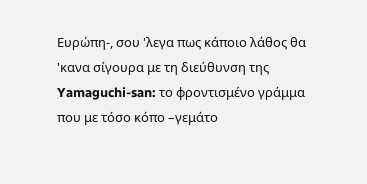Ευρώπη-, σου 'λεγα πως κάποιο λάθος θα 'κανα σίγουρα με τη διεύθυνση της Yamaguchi-san: το φροντισμένο γράμμα που με τόσο κόπο –γεμάτο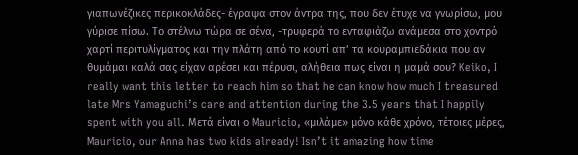γιαπωνέζικες περικοκλάδες- έγραψα στον άντρα της, που δεν έτυχε να γνωρίσω, μου γύρισε πίσω. Το στέλνω τώρα σε σένα, -τρυφερά το ενταφιάζω ανάμεσα στο χοντρό χαρτί περιτυλίγματος και την πλάτη από το κουτί απ’ τα κουραμπιεδάκια που αν θυμάμαι καλά σας είχαν αρέσει και πέρυσι, αλήθεια πως είναι η μαμά σου? Keiko, I really want this letter to reach him so that he can know how much I treasured late Mrs Yamaguchi’s care and attention during the 3.5 years that I happily spent with you all. Μετά είναι ο Mauricio, «μιλάμε» μόνο κάθε χρόνο, τέτοιες μέρες, Mauricio, our Anna has two kids already! Isn’t it amazing how time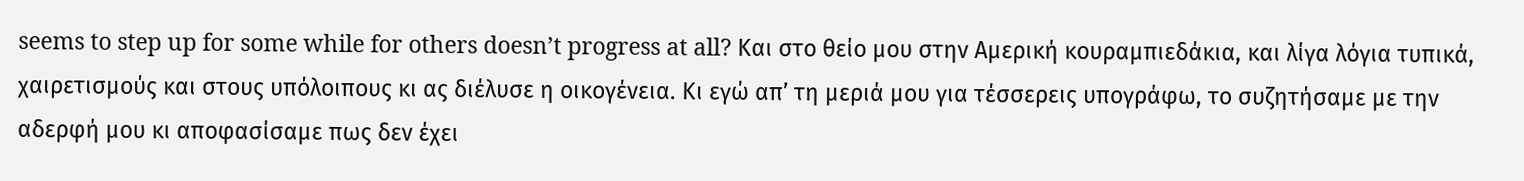seems to step up for some while for others doesn’t progress at all? Και στο θείο μου στην Αμερική κουραμπιεδάκια, και λίγα λόγια τυπικά, χαιρετισμούς και στους υπόλοιπους κι ας διέλυσε η οικογένεια. Κι εγώ απ’ τη μεριά μου για τέσσερεις υπογράφω, το συζητήσαμε με την αδερφή μου κι αποφασίσαμε πως δεν έχει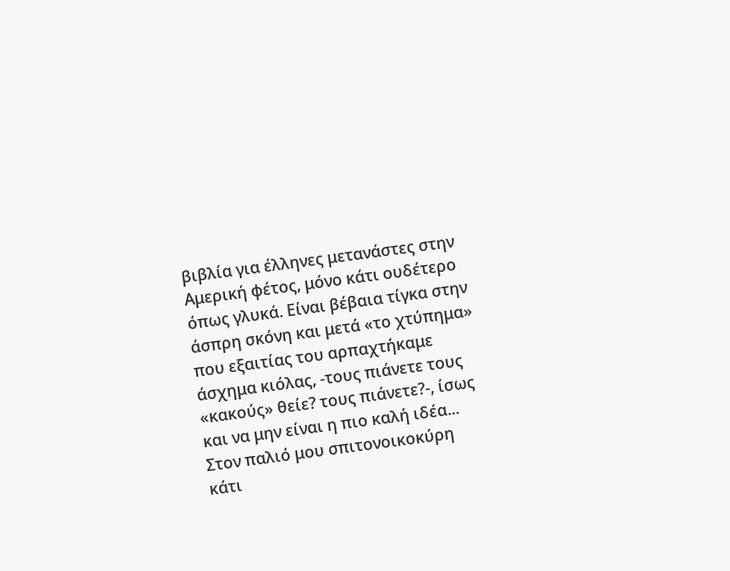βιβλία για έλληνες μετανάστες στην Αμερική φέτος, μόνο κάτι ουδέτερο όπως γλυκά. Είναι βέβαια τίγκα στην άσπρη σκόνη και μετά «το χτύπημα» που εξαιτίας του αρπαχτήκαμε άσχημα κιόλας, -τους πιάνετε τους «κακούς» θείε? τους πιάνετε?-, ίσως και να μην είναι η πιο καλή ιδέα... Στον παλιό μου σπιτονοικοκύρη κάτι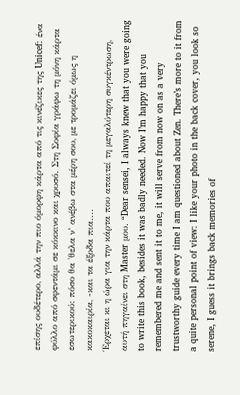επίσης ουδέτερο, αλλά την πιο όμορφη κάρτα από τις κινέζικες της Unicef: ένα φύλλο από σφεντάμι σε κόκκινο και χρυσό. Στη Σοφία γράφω τη μόνη κάρτα εσωτερικού: πόσο θα 'θελα ν’ ανέβω στα μέρη σου, με τρομάζει όμως η κακοκαιρία, -και τα έξοδα πια....
Έρχεται κι η ώρα για την κάρτα που απαιτεί τη μεγαλύτερη συγκέντρωση, αυτή πηγαίνει στη Master μου. “Dear sensei, I always knew that you were going to write this book, besides it was badly needed. Now I’m happy that you remembered me and sent it to me, it will serve from now on as a very trustworthy guide every time I am questioned about Zen. There’s more to it from a quite personal point of view: I like your photo in the back cover, you look so serene, I guess it brings back memories of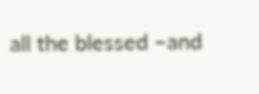all the blessed –and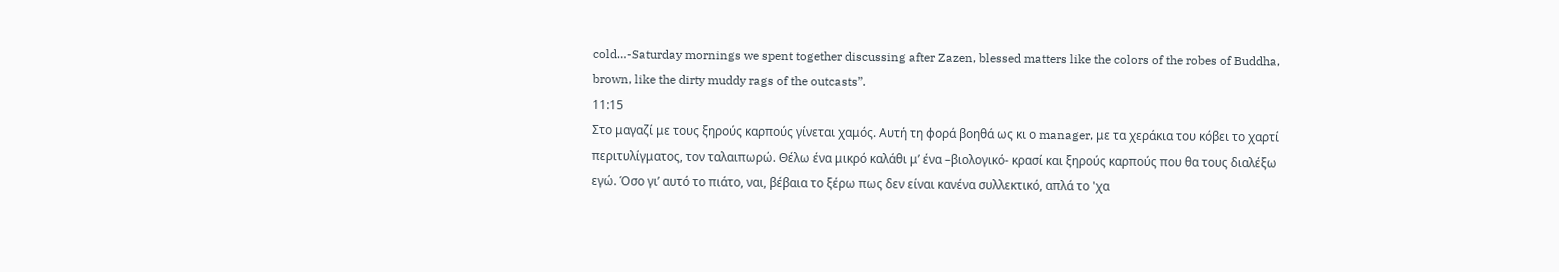cold…-Saturday mornings we spent together discussing after Zazen, blessed matters like the colors of the robes of Buddha, brown, like the dirty muddy rags of the outcasts”.
11:15
Στο μαγαζί με τους ξηρούς καρπούς γίνεται χαμός. Αυτή τη φορά βοηθά ως κι ο manager, με τα χεράκια του κόβει το χαρτί περιτυλίγματος, τον ταλαιπωρώ. Θέλω ένα μικρό καλάθι μ’ ένα –βιολογικό- κρασί και ξηρούς καρπούς που θα τους διαλέξω εγώ. Όσο γι’ αυτό το πιάτο, ναι, βέβαια το ξέρω πως δεν είναι κανένα συλλεκτικό, απλά τo 'χα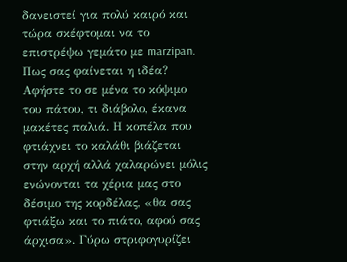δανειστεί για πολύ καιρό και τώρα σκέφτομαι να το επιστρέψω γεμάτο με marzipan. Πως σας φαίνεται η ιδέα? Αφήστε το σε μένα το κόψιμο του πάτου, τι διάβολο, έκανα μακέτες παλιά. Η κοπέλα που φτιάχνει το καλάθι βιάζεται στην αρχή αλλά χαλαρώνει μόλις ενώνονται τα χέρια μας στο δέσιμο της κορδέλας, «θα σας φτιάξω και το πιάτο, αφού σας άρχισα». Γύρω στριφογυρίζει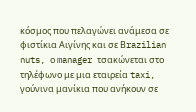κόσμος που πελαγώνει ανάμεσα σε φιστίκια Αιγίνης και σε Βrazilian nuts, ο manager τσακώνεται στο τηλέφωνο με μια εταιρεία taxi, γούνινα μανίκια που ανήκουν σε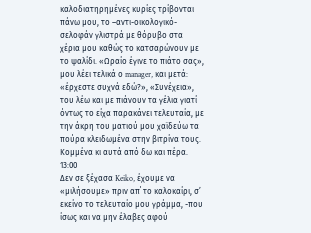καλοδιατηρημένες κυρίες τρίβονται πάνω μου, το –αντι-οικολογικό- σελοφάν γλιστρά με θόρυβο στα χέρια μου καθώς το κατσαρώνουν με το ψαλίδι. «Ωραίο έγινε το πιάτο σας», μου λέει τελικά ο manager, και μετά: «έρχεστε συχνά εδώ?», «Συνέχεια», του λέω και με πιάνουν τα γέλια γιατί όντως το είχα παρακάνει τελευταία, με την άκρη του ματιού μου χαϊδεύω τα πούρα κλειδωμένα στην βιτρίνα τους. Κομμένα κι αυτά από δω και πέρα.
13:00
Δεν σε ξέχασα Keiko, έχουμε να «μιλήσουμε» πριν απ΄ το καλοκαίρι, σ’ εκείνο το τελευταίο μου γράμμα, -που ίσως και να μην έλαβες αφού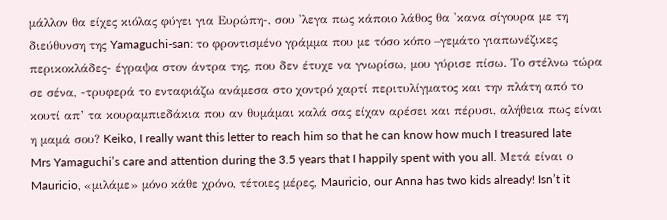μάλλον θα είχες κιόλας φύγει για Ευρώπη-, σου 'λεγα πως κάποιο λάθος θα 'κανα σίγουρα με τη διεύθυνση της Yamaguchi-san: το φροντισμένο γράμμα που με τόσο κόπο –γεμάτο γιαπωνέζικες περικοκλάδες- έγραψα στον άντρα της, που δεν έτυχε να γνωρίσω, μου γύρισε πίσω. Το στέλνω τώρα σε σένα, -τρυφερά το ενταφιάζω ανάμεσα στο χοντρό χαρτί περιτυλίγματος και την πλάτη από το κουτί απ’ τα κουραμπιεδάκια που αν θυμάμαι καλά σας είχαν αρέσει και πέρυσι, αλήθεια πως είναι η μαμά σου? Keiko, I really want this letter to reach him so that he can know how much I treasured late Mrs Yamaguchi’s care and attention during the 3.5 years that I happily spent with you all. Μετά είναι ο Mauricio, «μιλάμε» μόνο κάθε χρόνο, τέτοιες μέρες, Mauricio, our Anna has two kids already! Isn’t it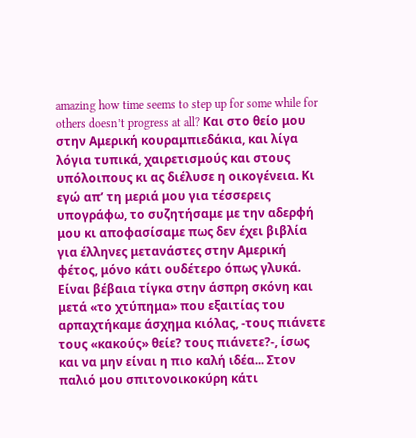amazing how time seems to step up for some while for others doesn’t progress at all? Και στο θείο μου στην Αμερική κουραμπιεδάκια, και λίγα λόγια τυπικά, χαιρετισμούς και στους υπόλοιπους κι ας διέλυσε η οικογένεια. Κι εγώ απ’ τη μεριά μου για τέσσερεις υπογράφω, το συζητήσαμε με την αδερφή μου κι αποφασίσαμε πως δεν έχει βιβλία για έλληνες μετανάστες στην Αμερική φέτος, μόνο κάτι ουδέτερο όπως γλυκά. Είναι βέβαια τίγκα στην άσπρη σκόνη και μετά «το χτύπημα» που εξαιτίας του αρπαχτήκαμε άσχημα κιόλας, -τους πιάνετε τους «κακούς» θείε? τους πιάνετε?-, ίσως και να μην είναι η πιο καλή ιδέα... Στον παλιό μου σπιτονοικοκύρη κάτι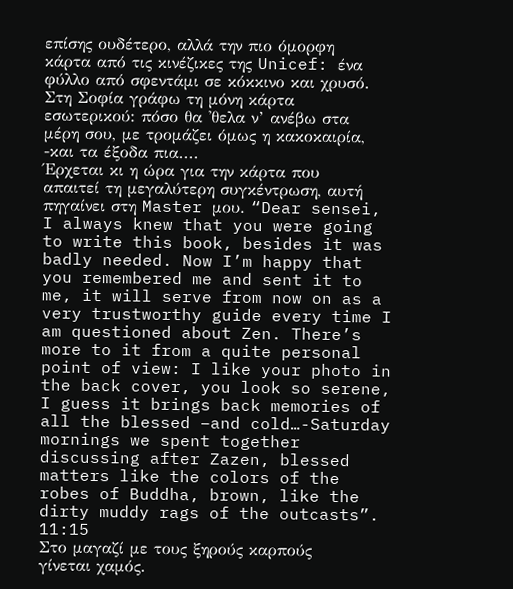επίσης ουδέτερο, αλλά την πιο όμορφη κάρτα από τις κινέζικες της Unicef: ένα φύλλο από σφεντάμι σε κόκκινο και χρυσό. Στη Σοφία γράφω τη μόνη κάρτα εσωτερικού: πόσο θα 'θελα ν’ ανέβω στα μέρη σου, με τρομάζει όμως η κακοκαιρία, -και τα έξοδα πια....
Έρχεται κι η ώρα για την κάρτα που απαιτεί τη μεγαλύτερη συγκέντρωση, αυτή πηγαίνει στη Master μου. “Dear sensei, I always knew that you were going to write this book, besides it was badly needed. Now I’m happy that you remembered me and sent it to me, it will serve from now on as a very trustworthy guide every time I am questioned about Zen. There’s more to it from a quite personal point of view: I like your photo in the back cover, you look so serene, I guess it brings back memories of all the blessed –and cold…-Saturday mornings we spent together discussing after Zazen, blessed matters like the colors of the robes of Buddha, brown, like the dirty muddy rags of the outcasts”.
11:15
Στο μαγαζί με τους ξηρούς καρπούς γίνεται χαμός.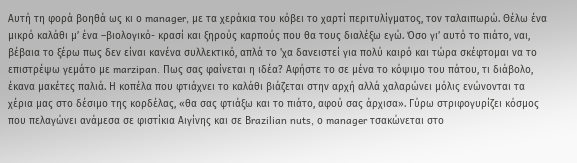Αυτή τη φορά βοηθά ως κι ο manager, με τα χεράκια του κόβει το χαρτί περιτυλίγματος, τον ταλαιπωρώ. Θέλω ένα μικρό καλάθι μ’ ένα –βιολογικό- κρασί και ξηρούς καρπούς που θα τους διαλέξω εγώ. Όσο γι’ αυτό το πιάτο, ναι, βέβαια το ξέρω πως δεν είναι κανένα συλλεκτικό, απλά τo 'χα δανειστεί για πολύ καιρό και τώρα σκέφτομαι να το επιστρέψω γεμάτο με marzipan. Πως σας φαίνεται η ιδέα? Αφήστε το σε μένα το κόψιμο του πάτου, τι διάβολο, έκανα μακέτες παλιά. Η κοπέλα που φτιάχνει το καλάθι βιάζεται στην αρχή αλλά χαλαρώνει μόλις ενώνονται τα χέρια μας στο δέσιμο της κορδέλας, «θα σας φτιάξω και το πιάτο, αφού σας άρχισα». Γύρω στριφογυρίζει κόσμος που πελαγώνει ανάμεσα σε φιστίκια Αιγίνης και σε Βrazilian nuts, ο manager τσακώνεται στο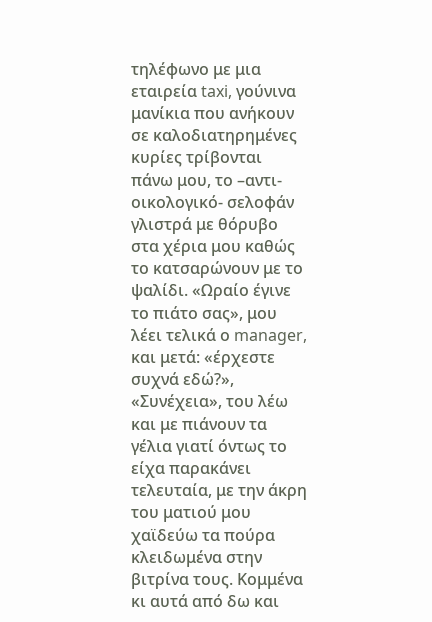τηλέφωνο με μια εταιρεία taxi, γούνινα μανίκια που ανήκουν σε καλοδιατηρημένες κυρίες τρίβονται πάνω μου, το –αντι-οικολογικό- σελοφάν γλιστρά με θόρυβο στα χέρια μου καθώς το κατσαρώνουν με το ψαλίδι. «Ωραίο έγινε το πιάτο σας», μου λέει τελικά ο manager, και μετά: «έρχεστε συχνά εδώ?», «Συνέχεια», του λέω και με πιάνουν τα γέλια γιατί όντως το είχα παρακάνει τελευταία, με την άκρη του ματιού μου χαϊδεύω τα πούρα κλειδωμένα στην βιτρίνα τους. Κομμένα κι αυτά από δω και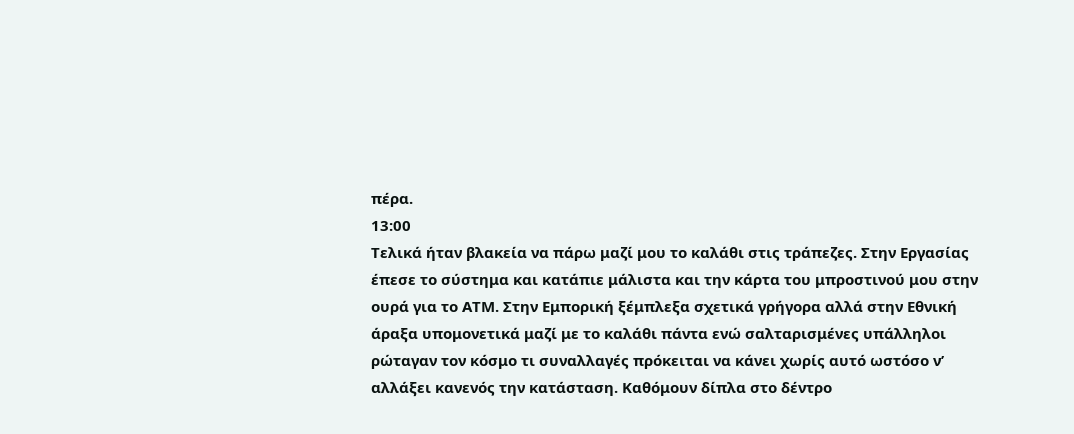πέρα.
13:00
Τελικά ήταν βλακεία να πάρω μαζί μου το καλάθι στις τράπεζες. Στην Εργασίας έπεσε το σύστημα και κατάπιε μάλιστα και την κάρτα του μπροστινού μου στην ουρά για το ΑΤΜ. Στην Εμπορική ξέμπλεξα σχετικά γρήγορα αλλά στην Εθνική άραξα υπομονετικά μαζί με το καλάθι πάντα ενώ σαλταρισμένες υπάλληλοι ρώταγαν τον κόσμο τι συναλλαγές πρόκειται να κάνει χωρίς αυτό ωστόσο ν’ αλλάξει κανενός την κατάσταση. Καθόμουν δίπλα στο δέντρο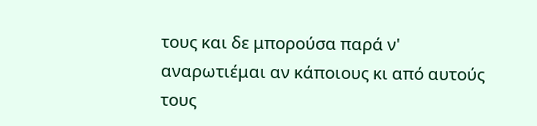τους και δε μπορούσα παρά ν' αναρωτιέμαι αν κάποιους κι από αυτούς τους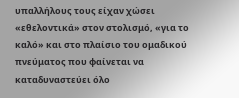υπαλλήλους τους είχαν χώσει «εθελοντικά» στον στολισμό, «για το καλό» και στο πλαίσιο του ομαδικού πνεύματος που φαίνεται να καταδυναστεύει όλο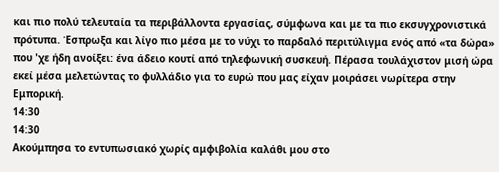και πιο πολύ τελευταία τα περιβάλλοντα εργασίας, σύμφωνα και με τα πιο εκσυγχρονιστικά πρότυπα. Έσπρωξα και λίγο πιο μέσα με το νύχι το παρδαλό περιτύλιγμα ενός από «τα δώρα» που 'χε ήδη ανοίξει: ένα άδειο κουτί από τηλεφωνική συσκευή. Πέρασα τουλάχιστον μισή ώρα εκεί μέσα μελετώντας το φυλλάδιο για το ευρώ που μας είχαν μοιράσει νωρίτερα στην Εμπορική.
14:30
14:30
Ακούμπησα το εντυπωσιακό χωρίς αμφιβολία καλάθι μου στο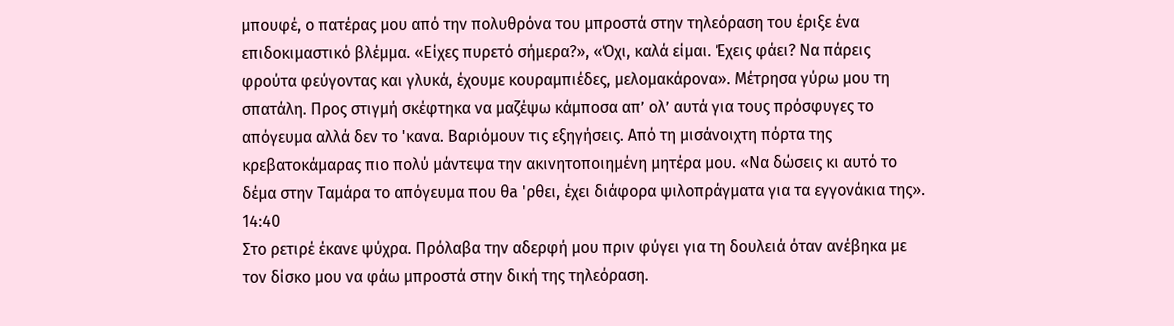μπουφέ, ο πατέρας μου από την πολυθρόνα του μπροστά στην τηλεόραση του έριξε ένα επιδοκιμαστικό βλέμμα. «Είχες πυρετό σήμερα?», «Όχι, καλά είμαι. Έχεις φάει? Να πάρεις φρούτα φεύγοντας και γλυκά, έχουμε κουραμπιέδες, μελομακάρονα». Mέτρησα γύρω μου τη σπατάλη. Προς στιγμή σκέφτηκα να μαζέψω κάμποσα απ’ ολ’ αυτά για τους πρόσφυγες το απόγευμα αλλά δεν το 'κανα. Βαριόμουν τις εξηγήσεις. Από τη μισάνοιχτη πόρτα της κρεβατοκάμαρας πιο πολύ μάντεψα την ακινητοποιημένη μητέρα μου. «Να δώσεις κι αυτό το δέμα στην Ταμάρα το απόγευμα που θa 'ρθει, έχει διάφορα ψιλοπράγματα για τα εγγονάκια της».
14:40
Στο ρετιρέ έκανε ψύχρα. Πρόλαβα την αδερφή μου πριν φύγει για τη δουλειά όταν ανέβηκα με τον δίσκο μου να φάω μπροστά στην δική της τηλεόραση.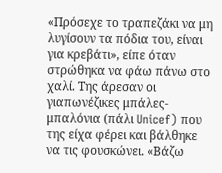«Πρόσεχε το τραπεζάκι να μη λυγίσουν τα πόδια του, είναι για κρεβάτι», είπε όταν στρώθηκα να φάω πάνω στο χαλί. Της άρεσαν οι γιαπωνέζικες μπάλες-μπαλόνια (πάλι Unicef) που της είχα φέρει και βάλθηκε να τις φουσκώνει. «Βάζω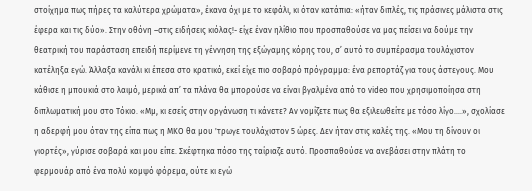στοίχημα πως πήρες τα καλύτερα χρώματα», έκανα όχι με το κεφάλι, κι όταν κατάπια: «ήταν διπλές, τις πράσινες μάλιστα στις έφερα και τις δύο». Στην οθόνη –στις ειδήσεις κιόλας!- είχε έναν ηλίθιο που προσπαθούσε να μας πείσει να δούμε την θεατρική του παράσταση επειδή περίμενε τη γέννηση της εξώγαμης κόρης του, σ’ αυτό το συμπέρασμα τουλάχιστον κατέληξα εγώ. Άλλαξα κανάλι κι έπεσα στο κρατικό, εκεί είχε πιο σοβαρό πρόγραμμα: ένα ρεπορτάζ για τους άστεγους. Μου κάθισε η μπουκιά στο λαιμό, μερικά απ’ τα πλάνα θα μπορούσε να είναι βγαλμένα από το video που χρησιμοποίησα στη διπλωματική μου στο Τόκιο. «Μμ, κι εσείς στην οργάνωση τι κάνετε? Αν νομίζετε πως θα εξιλεωθείτε με τόσο λίγο....», σχολίασε η αδερφή μου όταν της είπα πως η ΜΚΟ θα μου 'τρωγε τουλάχιστον 5 ώρες. Δεν ήταν στις καλές της. «Μου τη δίνουν οι γιορτές», γύρισε σοβαρά και μου είπε. Σκέφτηκα πόσο της ταίριαζε αυτό. Προσπαθούσε να ανεβάσει στην πλάτη το φερμουάρ από ένα πολύ κομψό φόρεμα, ούτε κι εγώ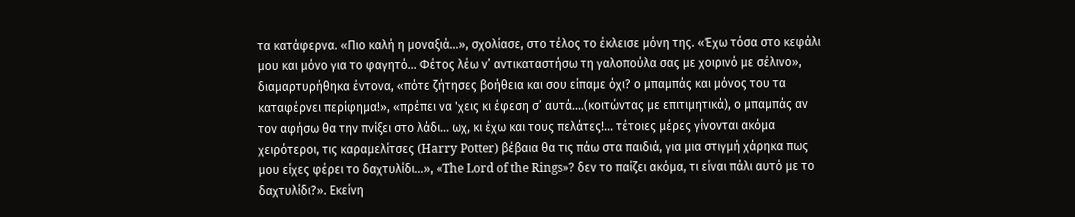τα κατάφερνα. «Πιο καλή η μοναξιά...», σχολίασε, στο τέλος το έκλεισε μόνη της. «Έχω τόσα στο κεφάλι μου και μόνο για το φαγητό... Φέτος λέω ν’ αντικαταστήσω τη γαλοπούλα σας με χοιρινό με σέλινο», διαμαρτυρήθηκα έντονα, «πότε ζήτησες βοήθεια και σου είπαμε όχι? ο μπαμπάς και μόνος του τα καταφέρνει περίφημα!», «πρέπει να 'χεις κι έφεση σ’ αυτά....(κοιτώντας με επιτιμητικά), ο μπαμπάς αν τον αφήσω θα την πνίξει στο λάδι... ωχ, κι έχω και τους πελάτες!... τέτοιες μέρες γίνονται ακόμα χειρότεροι, τις καραμελίτσες (Harry Potter) βέβαια θα τις πάω στα παιδιά, για μια στιγμή χάρηκα πως μου είχες φέρει το δαχτυλίδι...», «The Lord of the Rings»? δεν το παίζει ακόμα, τι είναι πάλι αυτό με το δαχτυλίδι?». Εκείνη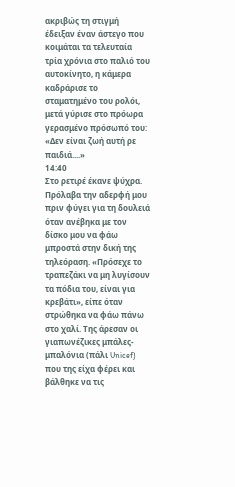ακριβώς τη στιγμή έδειξαν έναν άστεγο που κοιμάται τα τελευταία τρία χρόνια στο παλιό του αυτοκίνητο, η κάμερα καδράρισε το σταματημένο του ρολόι, μετά γύρισε στο πρόωρα γερασμένο πρόσωπό του: «Δεν είναι ζωή αυτή ρε παιδιά....»
14:40
Στο ρετιρέ έκανε ψύχρα. Πρόλαβα την αδερφή μου πριν φύγει για τη δουλειά όταν ανέβηκα με τον δίσκο μου να φάω μπροστά στην δική της τηλεόραση. «Πρόσεχε το τραπεζάκι να μη λυγίσουν τα πόδια του, είναι για κρεβάτι», είπε όταν στρώθηκα να φάω πάνω στο χαλί. Της άρεσαν οι γιαπωνέζικες μπάλες-μπαλόνια (πάλι Unicef) που της είχα φέρει και βάλθηκε να τις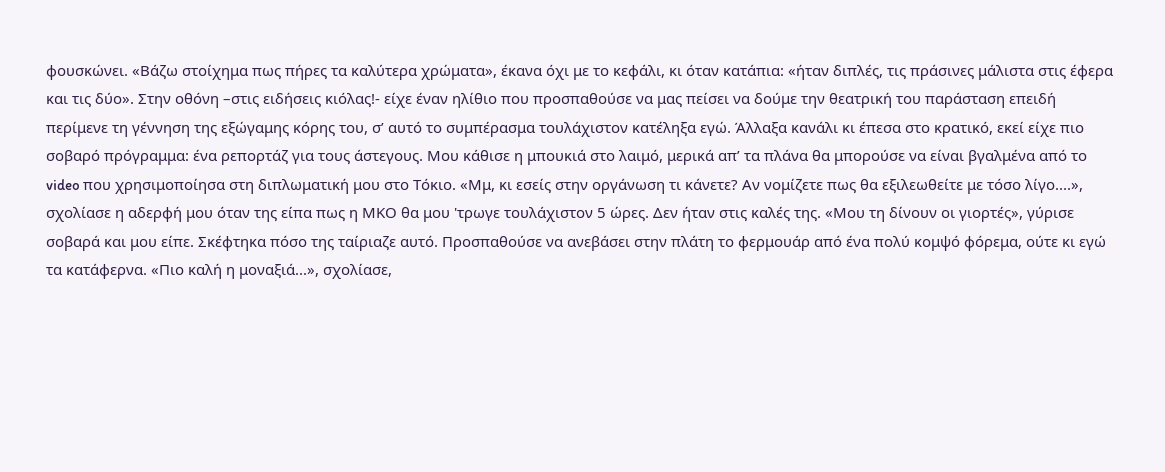φουσκώνει. «Βάζω στοίχημα πως πήρες τα καλύτερα χρώματα», έκανα όχι με το κεφάλι, κι όταν κατάπια: «ήταν διπλές, τις πράσινες μάλιστα στις έφερα και τις δύο». Στην οθόνη –στις ειδήσεις κιόλας!- είχε έναν ηλίθιο που προσπαθούσε να μας πείσει να δούμε την θεατρική του παράσταση επειδή περίμενε τη γέννηση της εξώγαμης κόρης του, σ’ αυτό το συμπέρασμα τουλάχιστον κατέληξα εγώ. Άλλαξα κανάλι κι έπεσα στο κρατικό, εκεί είχε πιο σοβαρό πρόγραμμα: ένα ρεπορτάζ για τους άστεγους. Μου κάθισε η μπουκιά στο λαιμό, μερικά απ’ τα πλάνα θα μπορούσε να είναι βγαλμένα από το video που χρησιμοποίησα στη διπλωματική μου στο Τόκιο. «Μμ, κι εσείς στην οργάνωση τι κάνετε? Αν νομίζετε πως θα εξιλεωθείτε με τόσο λίγο....», σχολίασε η αδερφή μου όταν της είπα πως η ΜΚΟ θα μου 'τρωγε τουλάχιστον 5 ώρες. Δεν ήταν στις καλές της. «Μου τη δίνουν οι γιορτές», γύρισε σοβαρά και μου είπε. Σκέφτηκα πόσο της ταίριαζε αυτό. Προσπαθούσε να ανεβάσει στην πλάτη το φερμουάρ από ένα πολύ κομψό φόρεμα, ούτε κι εγώ τα κατάφερνα. «Πιο καλή η μοναξιά...», σχολίασε,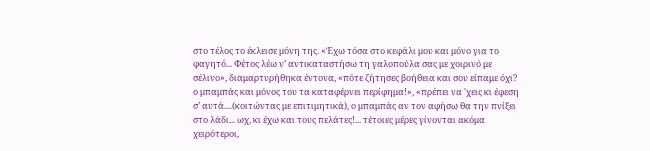στο τέλος το έκλεισε μόνη της. «Έχω τόσα στο κεφάλι μου και μόνο για το φαγητό... Φέτος λέω ν’ αντικαταστήσω τη γαλοπούλα σας με χοιρινό με σέλινο», διαμαρτυρήθηκα έντονα, «πότε ζήτησες βοήθεια και σου είπαμε όχι? ο μπαμπάς και μόνος του τα καταφέρνει περίφημα!», «πρέπει να 'χεις κι έφεση σ’ αυτά....(κοιτώντας με επιτιμητικά), ο μπαμπάς αν τον αφήσω θα την πνίξει στο λάδι... ωχ, κι έχω και τους πελάτες!... τέτοιες μέρες γίνονται ακόμα χειρότεροι,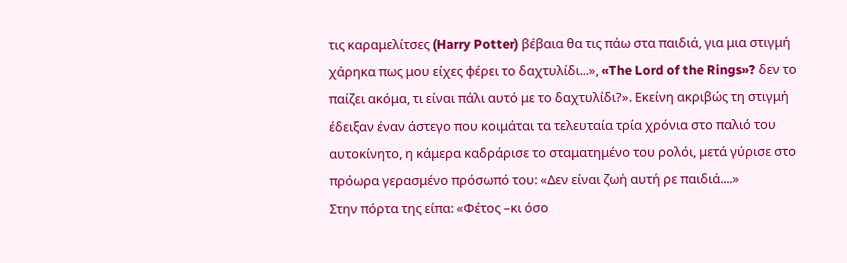τις καραμελίτσες (Harry Potter) βέβαια θα τις πάω στα παιδιά, για μια στιγμή χάρηκα πως μου είχες φέρει το δαχτυλίδι...», «The Lord of the Rings»? δεν το παίζει ακόμα, τι είναι πάλι αυτό με το δαχτυλίδι?». Εκείνη ακριβώς τη στιγμή έδειξαν έναν άστεγο που κοιμάται τα τελευταία τρία χρόνια στο παλιό του αυτοκίνητο, η κάμερα καδράρισε το σταματημένο του ρολόι, μετά γύρισε στο πρόωρα γερασμένο πρόσωπό του: «Δεν είναι ζωή αυτή ρε παιδιά....»
Στην πόρτα της είπα: «Φέτος –κι όσο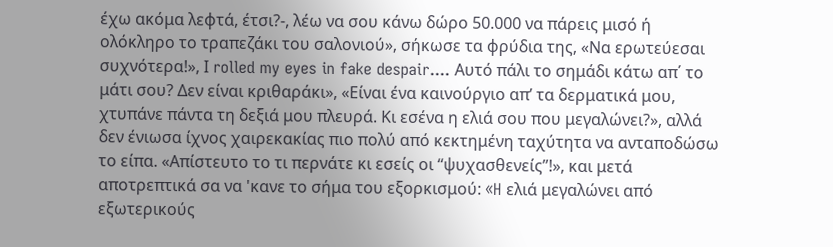έχω ακόμα λεφτά, έτσι?-, λέω να σου κάνω δώρο 50.000 να πάρεις μισό ή ολόκληρο το τραπεζάκι του σαλονιού», σήκωσε τα φρύδια της, «Να ερωτεύεσαι συχνότερα!», Ι rolled my eyes in fake despair.... Αυτό πάλι το σημάδι κάτω απ΄ το μάτι σου? Δεν είναι κριθαράκι», «Είναι ένα καινούργιο απ’ τα δερματικά μου, χτυπάνε πάντα τη δεξιά μου πλευρά. Κι εσένα η ελιά σου που μεγαλώνει?», αλλά δεν ένιωσα ίχνος χαιρεκακίας πιο πολύ από κεκτημένη ταχύτητα να ανταποδώσω το είπα. «Απίστευτο το τι περνάτε κι εσείς οι “ψυχασθενείς”!», και μετά αποτρεπτικά σα να 'κανε το σήμα του εξορκισμού: «H ελιά μεγαλώνει από εξωτερικούς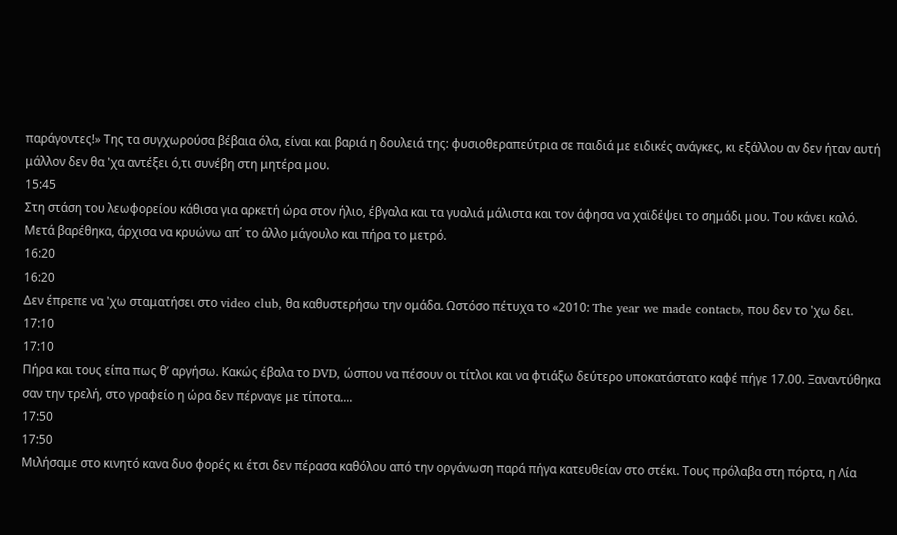παράγοντες!» Της τα συγχωρούσα βέβαια όλα, είναι και βαριά η δουλειά της: φυσιοθεραπεύτρια σε παιδιά με ειδικές ανάγκες, κι εξάλλου αν δεν ήταν αυτή μάλλον δεν θα 'χα αντέξει ό,τι συνέβη στη μητέρα μου.
15:45
Στη στάση του λεωφορείου κάθισα για αρκετή ώρα στον ήλιο, έβγαλα και τα γυαλιά μάλιστα και τον άφησα να χαϊδέψει το σημάδι μου. Του κάνει καλό. Μετά βαρέθηκα, άρχισα να κρυώνω απ΄ το άλλo μάγουλο και πήρα το μετρό.
16:20
16:20
Δεν έπρεπε να 'χω σταματήσει στο video club, θα καθυστερήσω την ομάδα. Ωστόσο πέτυχα το «2010: The year we made contact», που δεν το 'χω δει.
17:10
17:10
Πήρα και τους είπα πως θ’ αργήσω. Κακώς έβαλα το DVD, ώσπου να πέσουν οι τίτλοι και να φτιάξω δεύτερο υποκατάστατο καφέ πήγε 17.00. Ξαναντύθηκα σαν την τρελή, στο γραφείο η ώρα δεν πέρναγε με τίποτα....
17:50
17:50
Μιλήσαμε στο κινητό κανα δυο φορές κι έτσι δεν πέρασα καθόλου από την οργάνωση παρά πήγα κατευθείαν στο στέκι. Τους πρόλαβα στη πόρτα, η Λία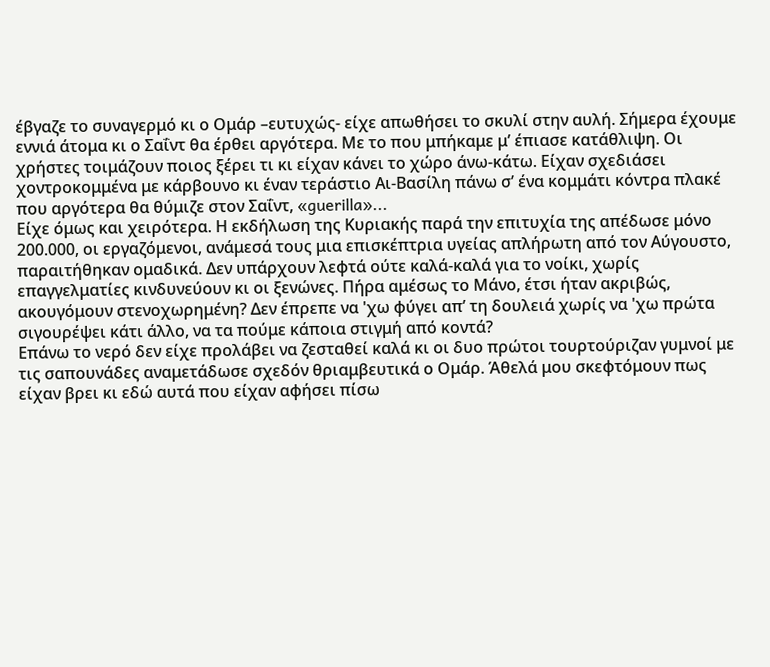έβγαζε το συναγερμό κι ο Ομάρ –ευτυχώς- είχε απωθήσει το σκυλί στην αυλή. Σήμερα έχουμε εννιά άτομα κι ο Σαΐντ θα έρθει αργότερα. Με το που μπήκαμε μ’ έπιασε κατάθλιψη. Οι χρήστες τοιμάζουν ποιος ξέρει τι κι είχαν κάνει το χώρο άνω-κάτω. Είχαν σχεδιάσει χοντροκομμένα με κάρβουνο κι έναν τεράστιο Αι-Βασίλη πάνω σ’ ένα κομμάτι κόντρα πλακέ που αργότερα θα θύμιζε στον Σαΐντ, «guerilla»...
Είχε όμως και χειρότερα. Η εκδήλωση της Κυριακής παρά την επιτυχία της απέδωσε μόνο 200.000, οι εργαζόμενοι, ανάμεσά τους μια επισκέπτρια υγείας απλήρωτη από τον Αύγουστο, παραιτήθηκαν ομαδικά. Δεν υπάρχουν λεφτά ούτε καλά-καλά για το νοίκι, χωρίς επαγγελματίες κινδυνεύουν κι οι ξενώνες. Πήρα αμέσως το Μάνο, έτσι ήταν ακριβώς, ακουγόμουν στενοχωρημένη? Δεν έπρεπε να 'χω φύγει απ’ τη δουλειά χωρίς να 'χω πρώτα σιγουρέψει κάτι άλλο, να τα πούμε κάποια στιγμή από κοντά?
Επάνω το νερό δεν είχε προλάβει να ζεσταθεί καλά κι οι δυο πρώτοι τουρτούριζαν γυμνοί με τις σαπουνάδες αναμετάδωσε σχεδόν θριαμβευτικά ο Ομάρ. Άθελά μου σκεφτόμουν πως είχαν βρει κι εδώ αυτά που είχαν αφήσει πίσω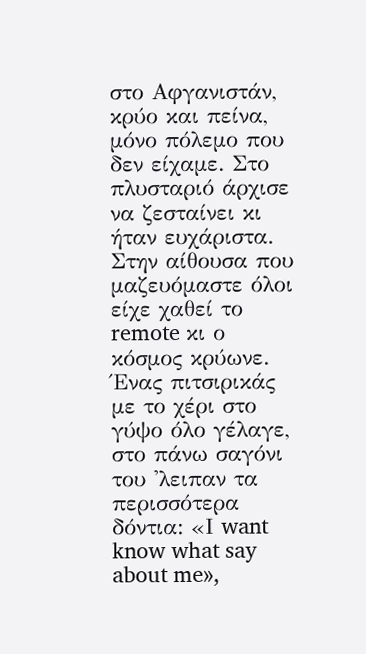στο Αφγανιστάν, κρύο και πείνα, μόνο πόλεμο που δεν είχαμε. Στο πλυσταριό άρχισε να ζεσταίνει κι ήταν ευχάριστα. Στην αίθουσα που μαζευόμαστε όλοι είχε χαθεί το remote κι ο κόσμος κρύωνε. Ένας πιτσιρικάς με το χέρι στο γύψο όλο γέλαγε, στο πάνω σαγόνι του 'λειπαν τα περισσότερα δόντια: «Ι want know what say about me»,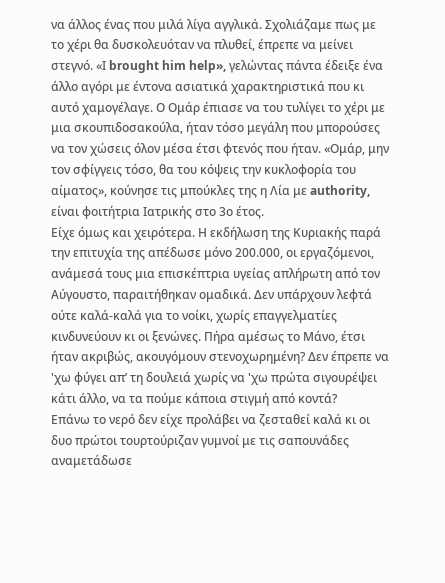να άλλος ένας που μιλά λίγα αγγλικά. Σχολιάζαμε πως με το χέρι θα δυσκολευόταν να πλυθεί, έπρεπε να μείνει στεγνό. «Ι brought him help», γελώντας πάντα έδειξε ένα άλλο αγόρι με έντονα ασιατικά χαρακτηριστικά που κι αυτό χαμογέλαγε. Ο Ομάρ έπιασε να του τυλίγει το χέρι με μια σκουπιδοσακούλα, ήταν τόσο μεγάλη που μπορούσες να τον χώσεις όλον μέσα έτσι φτενός που ήταν. «Ομάρ, μην τον σφίγγεις τόσο, θα του κόψεις την κυκλοφορία του αίματος», κούνησε τις μπούκλες της η Λία με authority, είναι φοιτήτρια Ιατρικής στο 3ο έτος.
Είχε όμως και χειρότερα. Η εκδήλωση της Κυριακής παρά την επιτυχία της απέδωσε μόνο 200.000, οι εργαζόμενοι, ανάμεσά τους μια επισκέπτρια υγείας απλήρωτη από τον Αύγουστο, παραιτήθηκαν ομαδικά. Δεν υπάρχουν λεφτά ούτε καλά-καλά για το νοίκι, χωρίς επαγγελματίες κινδυνεύουν κι οι ξενώνες. Πήρα αμέσως το Μάνο, έτσι ήταν ακριβώς, ακουγόμουν στενοχωρημένη? Δεν έπρεπε να 'χω φύγει απ’ τη δουλειά χωρίς να 'χω πρώτα σιγουρέψει κάτι άλλο, να τα πούμε κάποια στιγμή από κοντά?
Επάνω το νερό δεν είχε προλάβει να ζεσταθεί καλά κι οι δυο πρώτοι τουρτούριζαν γυμνοί με τις σαπουνάδες αναμετάδωσε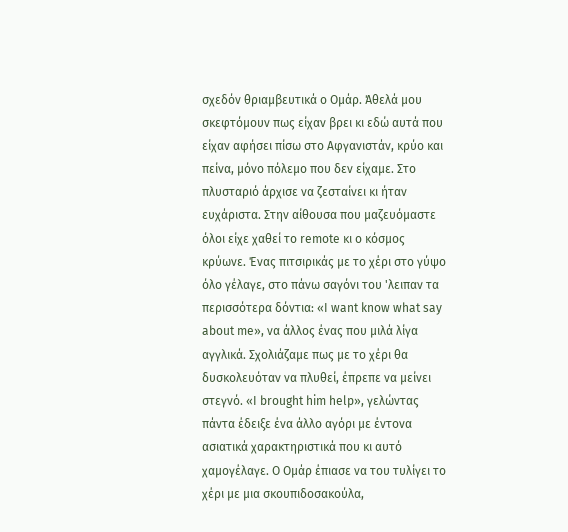σχεδόν θριαμβευτικά ο Ομάρ. Άθελά μου σκεφτόμουν πως είχαν βρει κι εδώ αυτά που είχαν αφήσει πίσω στο Αφγανιστάν, κρύο και πείνα, μόνο πόλεμο που δεν είχαμε. Στο πλυσταριό άρχισε να ζεσταίνει κι ήταν ευχάριστα. Στην αίθουσα που μαζευόμαστε όλοι είχε χαθεί το remote κι ο κόσμος κρύωνε. Ένας πιτσιρικάς με το χέρι στο γύψο όλο γέλαγε, στο πάνω σαγόνι του 'λειπαν τα περισσότερα δόντια: «Ι want know what say about me», να άλλος ένας που μιλά λίγα αγγλικά. Σχολιάζαμε πως με το χέρι θα δυσκολευόταν να πλυθεί, έπρεπε να μείνει στεγνό. «Ι brought him help», γελώντας πάντα έδειξε ένα άλλο αγόρι με έντονα ασιατικά χαρακτηριστικά που κι αυτό χαμογέλαγε. Ο Ομάρ έπιασε να του τυλίγει το χέρι με μια σκουπιδοσακούλα,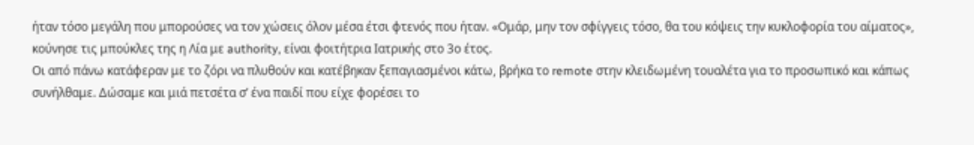ήταν τόσο μεγάλη που μπορούσες να τον χώσεις όλον μέσα έτσι φτενός που ήταν. «Ομάρ, μην τον σφίγγεις τόσο, θα του κόψεις την κυκλοφορία του αίματος», κούνησε τις μπούκλες της η Λία με authority, είναι φοιτήτρια Ιατρικής στο 3ο έτος.
Οι από πάνω κατάφεραν με το ζόρι να πλυθούν και κατέβηκαν ξεπαγιασμένοι κάτω, βρήκα το remote στην κλειδωμένη τουαλέτα για το προσωπικό και κάπως συνήλθαμε. Δώσαμε και μιά πετσέτα σ’ ένα παιδί που είχε φορέσει το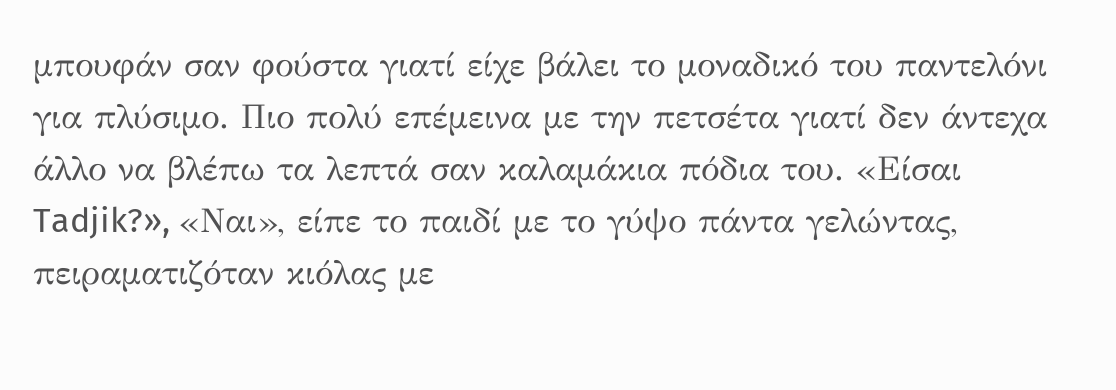μπουφάν σαν φούστα γιατί είχε βάλει το μοναδικό του παντελόνι για πλύσιμο. Πιο πολύ επέμεινα με την πετσέτα γιατί δεν άντεχα άλλο να βλέπω τα λεπτά σαν καλαμάκια πόδια του. «Είσαι Tadjik?», «Ναι», είπε το παιδί με το γύψο πάντα γελώντας, πειραματιζόταν κιόλας με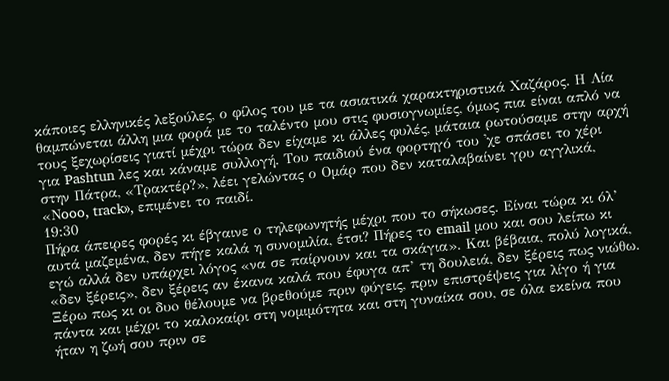κάποιες ελληνικές λεξούλες, ο φίλος του με τα ασιατικά χαρακτηριστικά Χαζάρος. Η Λία θαμπώνεται άλλη μια φορά με το ταλέντο μου στις φυσιογνωμίες, όμως πια είναι απλό να τους ξεχωρίσεις γιατί μέχρι τώρα δεν είχαμε κι άλλες φυλές, μάταια ρωτούσαμε στην αρχή για Pashtun λες και κάναμε συλλογή. Του παιδιού ένα φορτηγό του 'χε σπάσει το χέρι στην Πάτρα, «Τρακτέρ?», λέει γελώντας ο Ομάρ που δεν καταλαβαίνει γρυ αγγλικά, «Νooo, track», επιμένει το παιδί.
19:30
Πήρα άπειρες φορές κι έβγαινε ο τηλεφωνητής μέχρι που το σήκωσες. Είναι τώρα κι όλ’ αυτά μαζεμένα, δεν πήγε καλά η συνομιλία, έτσι? Πήρες το email μου και σου λείπω κι εγώ αλλά δεν υπάρχει λόγος «να σε παίρνουν και τα σκάγια». Και βέβαια, πολύ λογικά, «δεν ξέρεις», δεν ξέρεις αν έκανα καλά που έφυγα απ’ τη δουλειά, δεν ξέρεις πως νιώθω. Ξέρω πως κι οι δυo θέλουμε να βρεθούμε πριν φύγεις, πριν επιστρέψεις για λίγο ή για πάντα και μέχρι το καλοκαίρι στη νομιμότητα και στη γυναίκα σου, σε όλα εκείνα που ήταν η ζωή σου πριν σε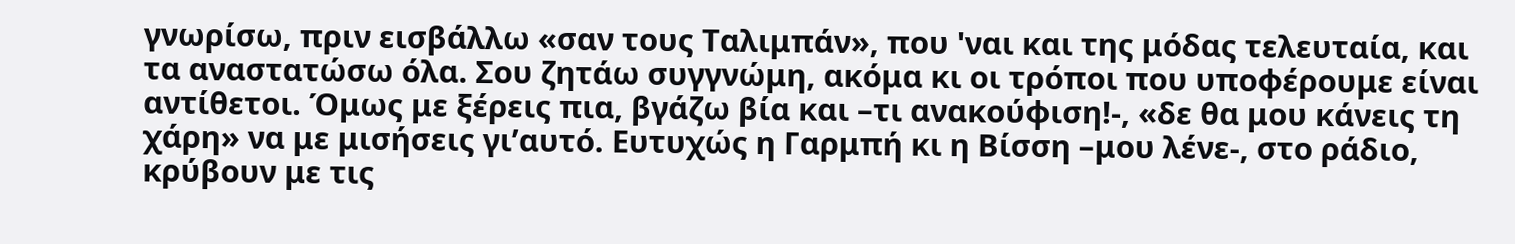γνωρίσω, πριν εισβάλλω «σαν τους Ταλιμπάν», που 'ναι και της μόδας τελευταία, και τα αναστατώσω όλα. Σου ζητάω συγγνώμη, ακόμα κι οι τρόποι που υποφέρουμε είναι αντίθετοι. Όμως με ξέρεις πια, βγάζω βία και –τι ανακούφιση!-, «δε θα μου κάνεις τη χάρη» να με μισήσεις γι’αυτό. Ευτυχώς η Γαρμπή κι η Βίσση –μου λένε-, στο ράδιο, κρύβουν με τις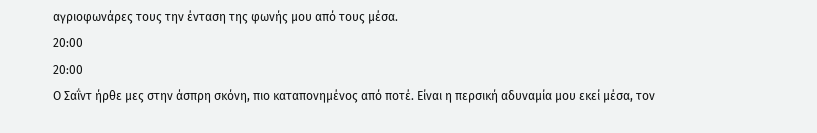αγριοφωνάρες τους την ένταση της φωνής μου από τους μέσα.
20:00
20:00
Ο Σαΐντ ήρθε μες στην άσπρη σκόνη, πιο καταπονημένος από ποτέ. Είναι η περσική αδυναμία μου εκεί μέσα, τον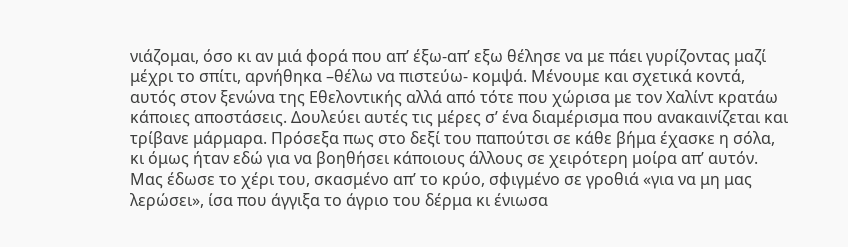νιάζομαι, όσο κι αν μιά φορά που απ’ έξω-απ’ εξω θέλησε να με πάει γυρίζοντας μαζί μέχρι το σπίτι, αρνήθηκα –θέλω να πιστεύω- κομψά. Μένουμε και σχετικά κοντά, αυτός στον ξενώνα της Εθελοντικής αλλά από τότε που χώρισα με τον Χαλίντ κρατάω κάποιες αποστάσεις. Δουλεύει αυτές τις μέρες σ’ ένα διαμέρισμα που ανακαινίζεται και τρίβανε μάρμαρα. Πρόσεξα πως στο δεξί του παπούτσι σε κάθε βήμα έχασκε η σόλα, κι όμως ήταν εδώ για να βοηθήσει κάποιους άλλους σε χειρότερη μοίρα απ’ αυτόν. Μας έδωσε το χέρι του, σκασμένο απ’ το κρύο, σφιγμένο σε γροθιά «για να μη μας λερώσει», ίσα που άγγιξα το άγριο του δέρμα κι ένιωσα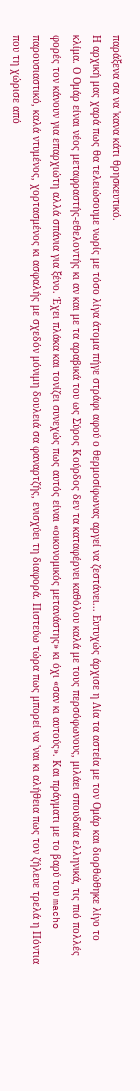παράξενα σα να 'κανα κάτι θρησκευτικό.
Η αρχική μας χαρά πως θα τελειώσουμε νωρίς με τόσο λίγα άτομα πήγε στράφι αφού ο θερμοσίφωνας αργεί να ζεστάνει... Ευτυχώς άρχισε η Λία τα αστεία με τον Ομάρ και διορθώθηκε λίγο το κλίμα. Ο Ομάρ είναι νέος μεταφραστής-εθελοντής κι αν και με τα αραβικά του ως Σύρος Κούρδος δεν τα καταφέρνει καθόλου καλά με τους περσόφωνους, μιλάει σπουδαία ελληνικά, τις πιό πολλές φορές τον κάνουν για επαρχιώτη αλλά σπάνια για ξένο. Έχει πλάκα και τονίζει συνεχώς πως αυτός είναι «οικονομικός μετανάστης» κι όχι «σαν κι αυτούς». Και πράγματι με το βαρύ του macho παρουσιαστικό, καλά ντυμένος, χορτασμένος κι ασφαλής με σχεδόν μόνιμη δουλειά σα φαναρτζής, ενισχύει τη διαφορά. Πιστεύω τώρα πως μπορεί να 'ναι κι αλήθεια πως τον ζήλευε τρελά η Πόντια που τη χώρισε από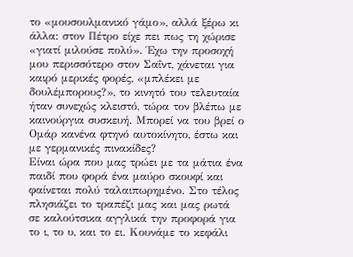το «μουσουλμανικό γάμο», αλλά ξέρω κι άλλα: στον Πέτρο είχε πει πως τη χώρισε «γιατί μιλούσε πολύ». Έχω την προσοχή μου περισσότερο στον Σαΐντ, χάνεται για καιρό μερικές φορές, «μπλέκει με δουλέμπορους?», το κινητό του τελευταία ήταν συνεχώς κλειστό, τώρα τον βλέπω με καινούργια συσκευή. Μπορεί να του βρεί ο Ομάρ κανένα φτηνό αυτοκίνητο, έστω και με γερμανικές πινακίδες?
Είναι ώρα που μας τρώει με τα μάτια ένα παιδί που φορά ένα μαύρο σκουφί και φαίνεται πολύ ταλαιπωρημένο. Στο τέλος πλησιάζει το τραπέζι μας και μας ρωτά σε καλούτσικα αγγλικά την προφορά για το ι, το υ, και το ει. Κουνάμε το κεφάλι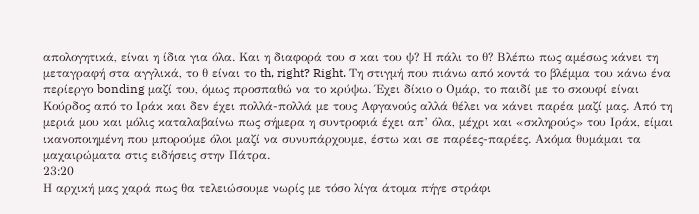απολογητικά, είναι η ίδια για όλα. Και η διαφορά του σ και του ψ? Η πάλι το θ? Βλέπω πως αμέσως κάνει τη μεταγραφή στα αγγλικά, το θ είναι το th, right? Right. Τη στιγμή που πιάνω από κοντά το βλέμμα του κάνω ένα περίεργο bonding μαζί του, όμως προσπαθώ να το κρύψω. Έχει δίκιο ο Ομάρ, το παιδί με το σκουφί είναι Κούρδος από το Ιράκ και δεν έχει πολλά-πολλά με τους Αφγανούς αλλά θέλει να κάνει παρέα μαζί μας. Από τη μεριά μου και μόλις καταλαβαίνω πως σήμερα η συντροφιά έχει απ’ όλα, μέχρι και «σκληρούς» του Ιράκ, είμαι ικανοποιημένη που μπορούμε όλοι μαζί να συνυπάρχουμε, έστω και σε παρέες-παρέες. Ακόμα θυμάμαι τα μαχαιρώματα στις ειδήσεις στην Πάτρα.
23:20
Η αρχική μας χαρά πως θα τελειώσουμε νωρίς με τόσο λίγα άτομα πήγε στράφι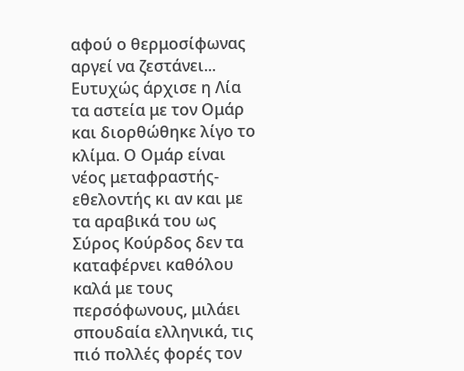αφού ο θερμοσίφωνας αργεί να ζεστάνει... Ευτυχώς άρχισε η Λία τα αστεία με τον Ομάρ και διορθώθηκε λίγο το κλίμα. Ο Ομάρ είναι νέος μεταφραστής-εθελοντής κι αν και με τα αραβικά του ως Σύρος Κούρδος δεν τα καταφέρνει καθόλου καλά με τους περσόφωνους, μιλάει σπουδαία ελληνικά, τις πιό πολλές φορές τον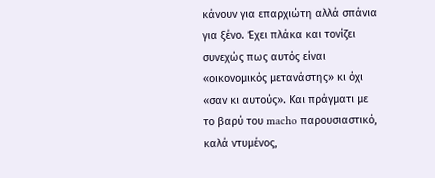κάνουν για επαρχιώτη αλλά σπάνια για ξένο. Έχει πλάκα και τονίζει συνεχώς πως αυτός είναι «οικονομικός μετανάστης» κι όχι «σαν κι αυτούς». Και πράγματι με το βαρύ του macho παρουσιαστικό, καλά ντυμένος,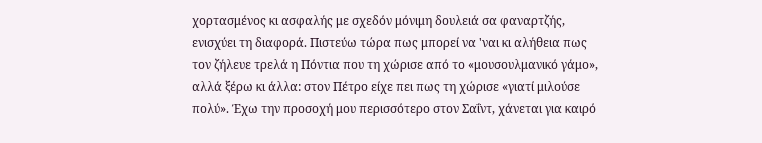χορτασμένος κι ασφαλής με σχεδόν μόνιμη δουλειά σα φαναρτζής, ενισχύει τη διαφορά. Πιστεύω τώρα πως μπορεί να 'ναι κι αλήθεια πως τον ζήλευε τρελά η Πόντια που τη χώρισε από το «μουσουλμανικό γάμο», αλλά ξέρω κι άλλα: στον Πέτρο είχε πει πως τη χώρισε «γιατί μιλούσε πολύ». Έχω την προσοχή μου περισσότερο στον Σαΐντ, χάνεται για καιρό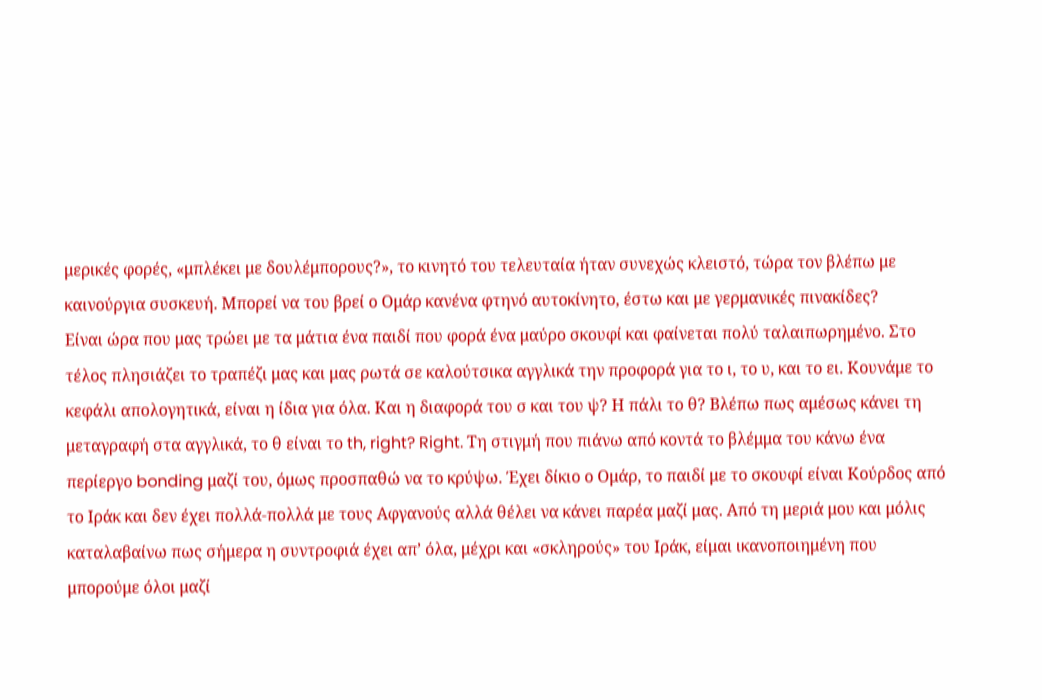μερικές φορές, «μπλέκει με δουλέμπορους?», το κινητό του τελευταία ήταν συνεχώς κλειστό, τώρα τον βλέπω με καινούργια συσκευή. Μπορεί να του βρεί ο Ομάρ κανένα φτηνό αυτοκίνητο, έστω και με γερμανικές πινακίδες?
Είναι ώρα που μας τρώει με τα μάτια ένα παιδί που φορά ένα μαύρο σκουφί και φαίνεται πολύ ταλαιπωρημένο. Στο τέλος πλησιάζει το τραπέζι μας και μας ρωτά σε καλούτσικα αγγλικά την προφορά για το ι, το υ, και το ει. Κουνάμε το κεφάλι απολογητικά, είναι η ίδια για όλα. Και η διαφορά του σ και του ψ? Η πάλι το θ? Βλέπω πως αμέσως κάνει τη μεταγραφή στα αγγλικά, το θ είναι το th, right? Right. Τη στιγμή που πιάνω από κοντά το βλέμμα του κάνω ένα περίεργο bonding μαζί του, όμως προσπαθώ να το κρύψω. Έχει δίκιο ο Ομάρ, το παιδί με το σκουφί είναι Κούρδος από το Ιράκ και δεν έχει πολλά-πολλά με τους Αφγανούς αλλά θέλει να κάνει παρέα μαζί μας. Από τη μεριά μου και μόλις καταλαβαίνω πως σήμερα η συντροφιά έχει απ’ όλα, μέχρι και «σκληρούς» του Ιράκ, είμαι ικανοποιημένη που μπορούμε όλοι μαζί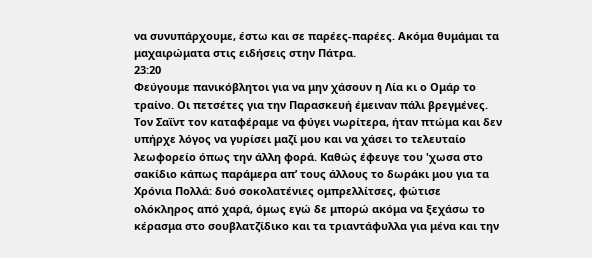να συνυπάρχουμε, έστω και σε παρέες-παρέες. Ακόμα θυμάμαι τα μαχαιρώματα στις ειδήσεις στην Πάτρα.
23:20
Φεύγουμε πανικόβλητοι για να μην χάσουν η Λία κι ο Ομάρ το τραίνο. Οι πετσέτες για την Παρασκευή έμειναν πάλι βρεγμένες. Τον Σαΐντ τον καταφέραμε να φύγει νωρίτερα, ήταν πτώμα και δεν υπήρχε λόγος να γυρίσει μαζί μου και να χάσει το τελευταίο λεωφορείο όπως την άλλη φορά. Καθώς έφευγε του 'χωσα στο σακίδιο κάπως παράμερα απ’ τους άλλους το δωράκι μου για τα Χρόνια Πολλά: δυό σοκολατένιες ομπρελλίτσες, φώτισε ολόκληρος από χαρά, όμως εγώ δε μπορώ ακόμα να ξεχάσω το κέρασμα στο σουβλατζίδικο και τα τριαντάφυλλα για μένα και την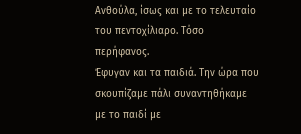Ανθούλα, ίσως και με το τελευταίο του πεντοχίλιαρο. Τόσο περήφανος.
Έφυγαν και τα παιδιά. Την ώρα που σκουπίζαμε πάλι συναντηθήκαμε με το παιδί με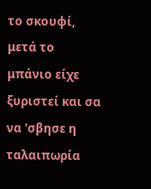το σκουφί, μετά το μπάνιο είχε ξυριστεί και σα να 'σβησε η ταλαιπωρία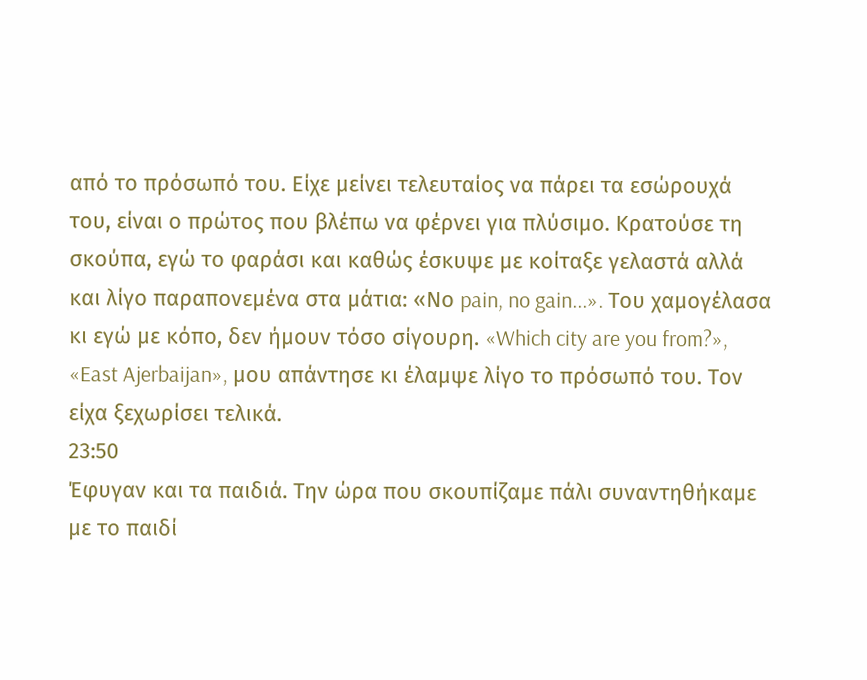από το πρόσωπό του. Είχε μείνει τελευταίος να πάρει τα εσώρουχά του, είναι ο πρώτος που βλέπω να φέρνει για πλύσιμο. Κρατούσε τη σκούπα, εγώ το φαράσι και καθώς έσκυψε με κοίταξε γελαστά αλλά και λίγο παραπονεμένα στα μάτια: «Νο pain, no gain...». Του χαμογέλασα κι εγώ με κόπο, δεν ήμουν τόσο σίγουρη. «Which city are you from?», «East Ajerbaijan», μου απάντησε κι έλαμψε λίγο το πρόσωπό του. Τον είχα ξεχωρίσει τελικά.
23:50
Έφυγαν και τα παιδιά. Την ώρα που σκουπίζαμε πάλι συναντηθήκαμε με το παιδί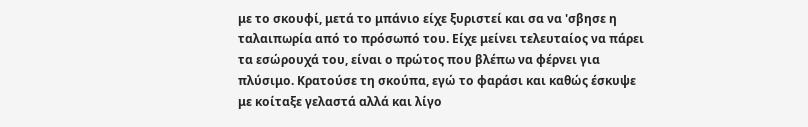με το σκουφί, μετά το μπάνιο είχε ξυριστεί και σα να 'σβησε η ταλαιπωρία από το πρόσωπό του. Είχε μείνει τελευταίος να πάρει τα εσώρουχά του, είναι ο πρώτος που βλέπω να φέρνει για πλύσιμο. Κρατούσε τη σκούπα, εγώ το φαράσι και καθώς έσκυψε με κοίταξε γελαστά αλλά και λίγο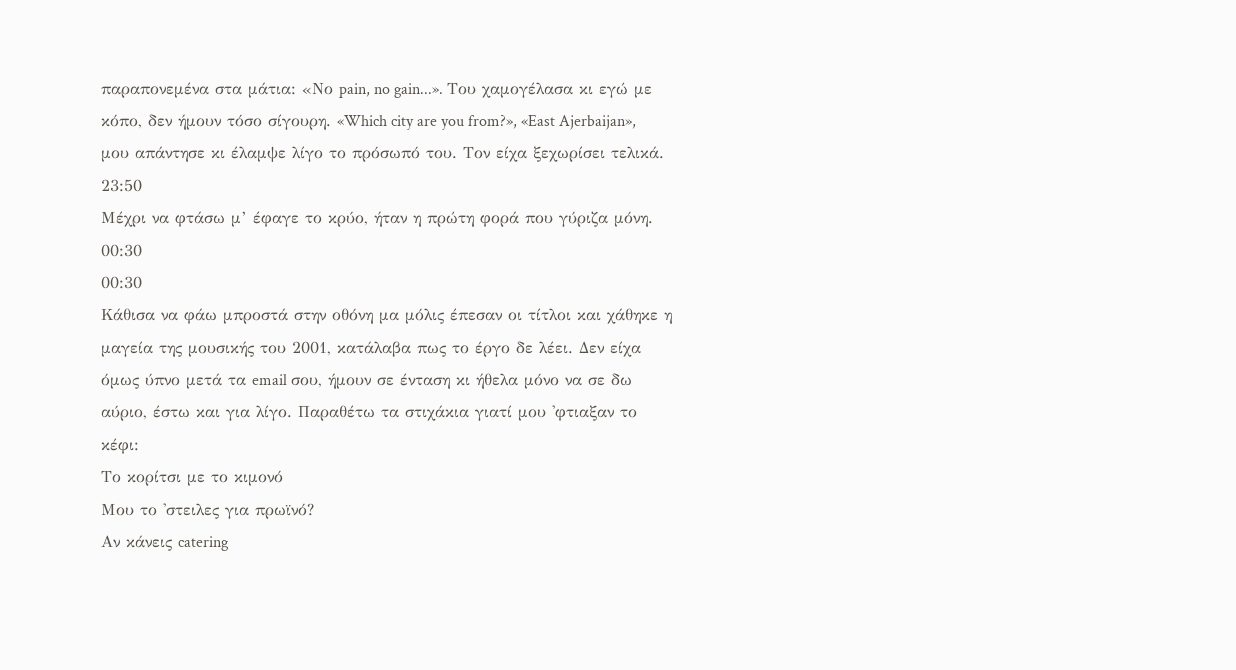παραπονεμένα στα μάτια: «Νο pain, no gain...». Του χαμογέλασα κι εγώ με κόπο, δεν ήμουν τόσο σίγουρη. «Which city are you from?», «East Ajerbaijan», μου απάντησε κι έλαμψε λίγο το πρόσωπό του. Τον είχα ξεχωρίσει τελικά.
23:50
Μέχρι να φτάσω μ’ έφαγε το κρύο, ήταν η πρώτη φορά που γύριζα μόνη.
00:30
00:30
Κάθισα να φάω μπροστά στην οθόνη μα μόλις έπεσαν οι τίτλοι και χάθηκε η μαγεία της μουσικής του 2001, κατάλαβα πως το έργο δε λέει. Δεν είχα όμως ύπνο μετά τα email σου, ήμουν σε ένταση κι ήθελα μόνο να σε δω αύριο, έστω και για λίγο. Παραθέτω τα στιχάκια γιατί μου 'φτιαξαν το κέφι:
Το κορίτσι με το κιμονό
Μου το 'στειλες για πρωϊνό?
Αν κάνεις catering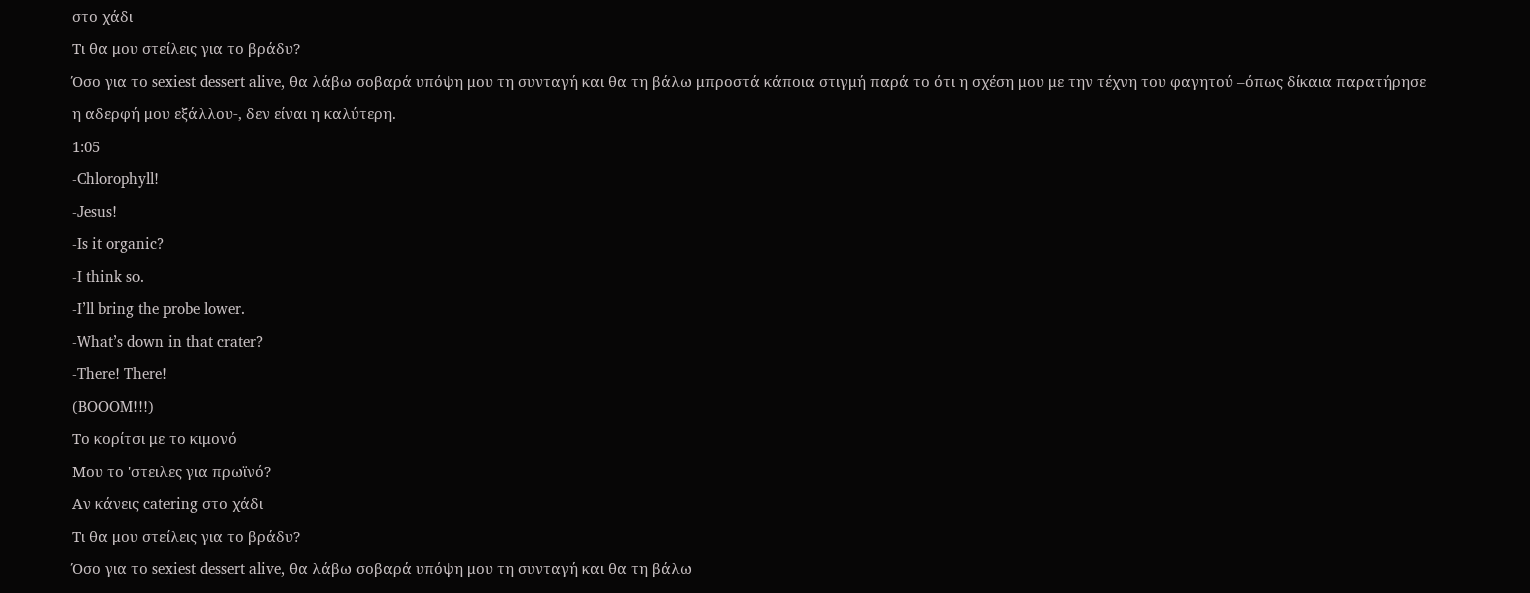στο χάδι
Τι θα μου στείλεις για το βράδυ?
Όσο για το sexiest dessert alive, θα λάβω σοβαρά υπόψη μου τη συνταγή και θα τη βάλω μπροστά κάποια στιγμή παρά το ότι η σχέση μου με την τέχνη του φαγητού –όπως δίκαια παρατήρησε η αδερφή μου εξάλλου-, δεν είναι η καλύτερη.
1:05
-Chlorophyll!
-Jesus!
-Is it organic?
-I think so.
-I’ll bring the probe lower.
-What’s down in that crater?
-There! There!
(BOOOM!!!)
Το κορίτσι με το κιμονό
Μου το 'στειλες για πρωϊνό?
Αν κάνεις catering στο χάδι
Τι θα μου στείλεις για το βράδυ?
Όσο για το sexiest dessert alive, θα λάβω σοβαρά υπόψη μου τη συνταγή και θα τη βάλω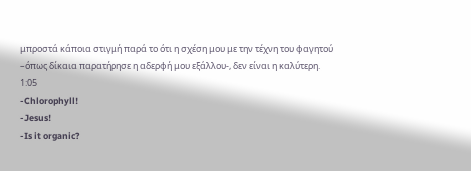μπροστά κάποια στιγμή παρά το ότι η σχέση μου με την τέχνη του φαγητού –όπως δίκαια παρατήρησε η αδερφή μου εξάλλου-, δεν είναι η καλύτερη.
1:05
-Chlorophyll!
-Jesus!
-Is it organic?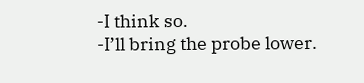-I think so.
-I’ll bring the probe lower.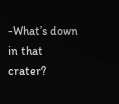-What’s down in that crater?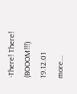-There! There!
(BOOOM!!!)
19.12.01
more...